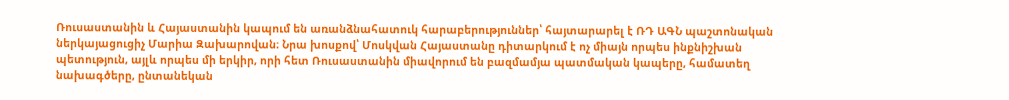Ռուսաստանին և Հայաստանին կապում են առանձնահատուկ հարաբերություններ՝ հայտարարել է ՌԴ ԱԳՆ պաշտոնական ներկայացուցիչ Մարիա Զախարովան։ Նրա խոսքով՝ Մոսկվան Հայաստանը դիտարկում է ոչ միայն որպես ինքնիշխան պետություն, այլև որպես մի երկիր, որի հետ Ռուսաստանին միավորում են բազմամյա պատմական կապերը, համատեղ նախագծերը, ընտանեկան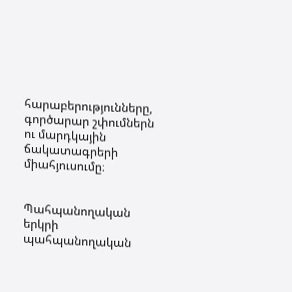հարաբերությունները, գործարար շփումներն ու մարդկային ճակատագրերի միահյուսումը։


Պահպանողական երկրի պահպանողական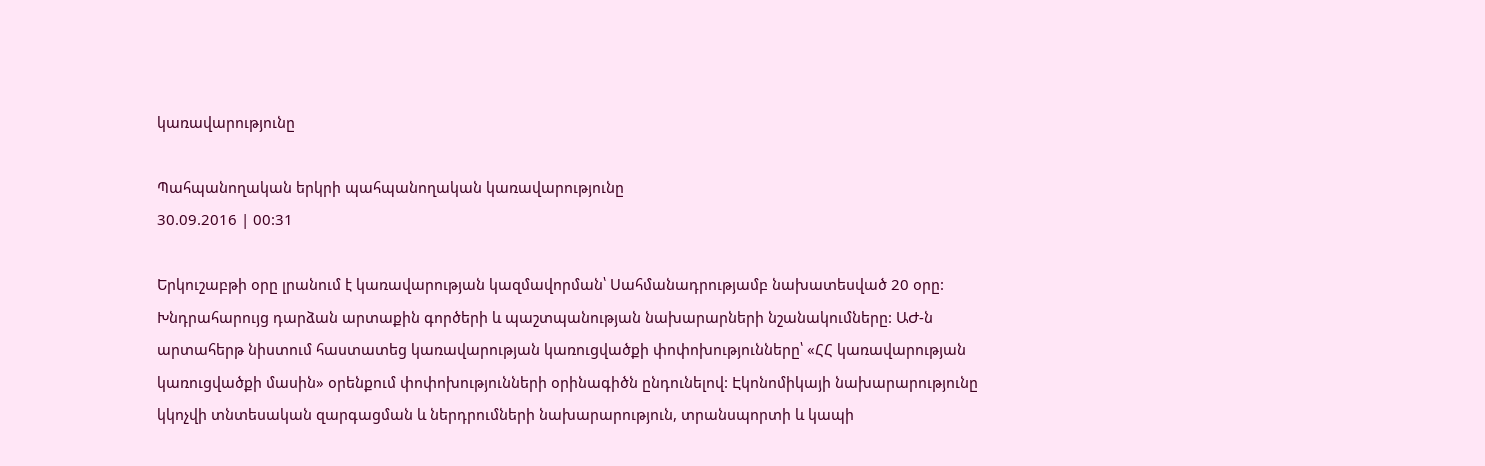կառավարությունը

Պահպանողական երկրի պահպանողական կառավարությունը
30.09.2016 | 00:31

Երկուշաբթի օրը լրանում է կառավարության կազմավորման՝ Սահմանադրությամբ նախատեսված 20 օրը: Խնդրահարույց դարձան արտաքին գործերի և պաշտպանության նախարարների նշանակումները: ԱԺ-ն արտահերթ նիստում հաստատեց կառավարության կառուցվածքի փոփոխությունները՝ «ՀՀ կառավարության կառուցվածքի մասին» օրենքում փոփոխությունների օրինագիծն ընդունելով: Էկոնոմիկայի նախարարությունը կկոչվի տնտեսական զարգացման և ներդրումների նախարարություն, տրանսպորտի և կապի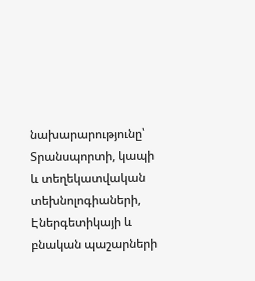նախարարությունը՝ Տրանսպորտի, կապի և տեղեկատվական տեխնոլոգիաների, Էներգետիկայի և բնական պաշարների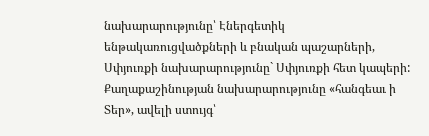նախարարությունը՝ Էներգետիկ ենթակառուցվածքների և բնական պաշարների, Սփյուռքի նախարարությունը` Սփյուռքի հետ կապերի: Քաղաքաշինության նախարարությունը «հանգեաւ ի Տեր», ավելի ստույգ՝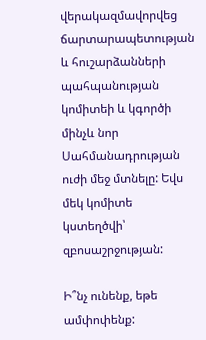վերակազմավորվեց ճարտարապետության և հուշարձանների պահպանության կոմիտեի և կգործի մինչև նոր Սահմանադրության ուժի մեջ մտնելը: Եվս մեկ կոմիտե կստեղծվի՝ զբոսաշրջության:

Ի՞նչ ունենք, եթե ամփոփենք: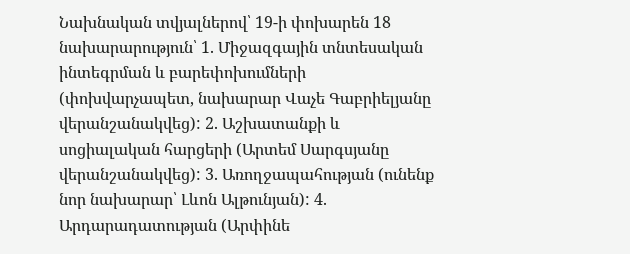Նախնական տվյալներով՝ 19-ի փոխարեն 18 նախարարություն՝ 1. Միջազգային տնտեսական ինտեգրման և բարեփոխումների (փոխվարչապետ, նախարար Վաչե Գաբրիելյանը վերանշանակվեց): 2. Աշխատանքի և սոցիալական հարցերի (Արտեմ Սարգսյանը վերանշանակվեց): 3. Առողջապահության (ունենք նոր նախարար՝ Լևոն Ալթունյան): 4. Արդարադատության (Արփինե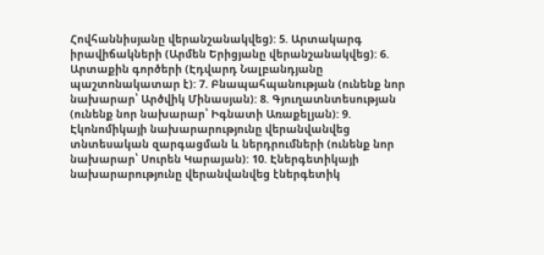Հովհաննիսյանը վերանշանակվեց): 5. Արտակարգ իրավիճակների (Արմեն Երիցյանը վերանշանակվեց): 6. Արտաքին գործերի (Էդվարդ Նալբանդյանը պաշտոնակատար է): 7. Բնապահպանության (ունենք նոր նախարար՝ Արծվիկ Մինասյան): 8. Գյուղատնտեսության (ունենք նոր նախարար՝ Իգնատի Առաքելյան): 9. Էկոնոմիկայի նախարարությունը վերանվանվեց տնտեսական զարգացման և ներդրումների (ունենք նոր նախարար՝ Սուրեն Կարայան): 10. Էներգետիկայի նախարարությունը վերանվանվեց էներգետիկ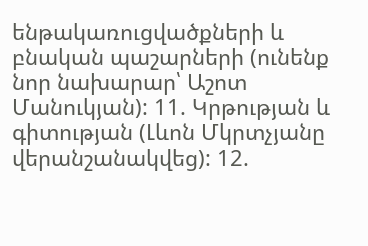ենթակառուցվածքների և բնական պաշարների (ունենք նոր նախարար՝ Աշոտ Մանուկյան): 11. Կրթության և գիտության (Լևոն Մկրտչյանը վերանշանակվեց): 12.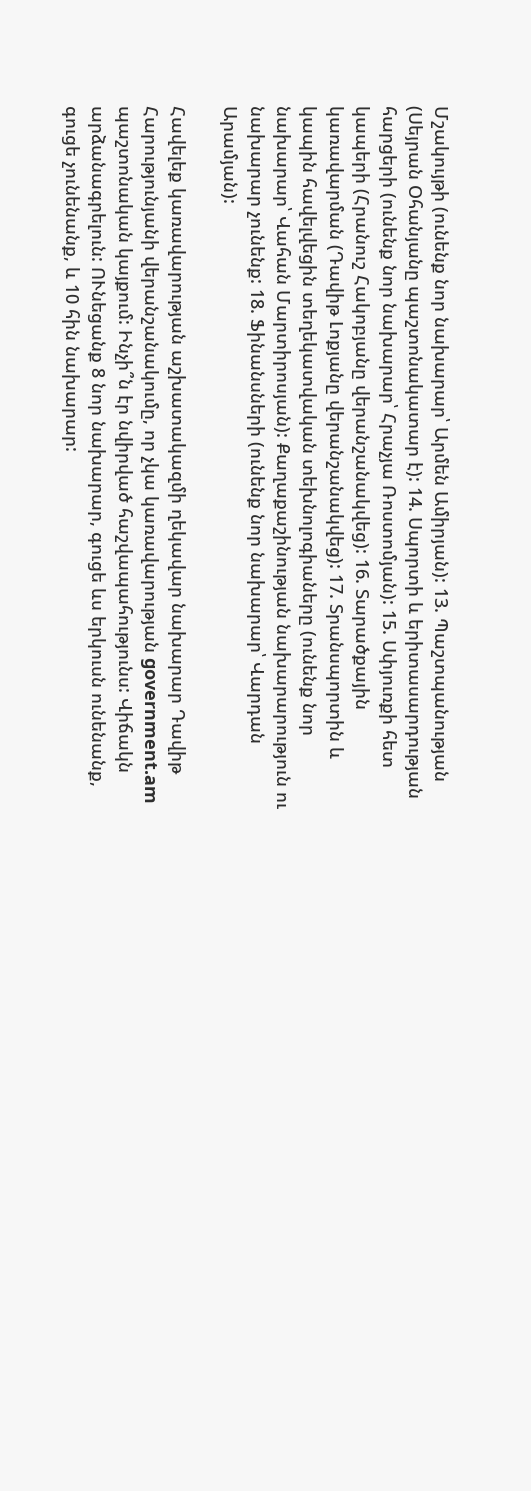Մշակույթի (ունենք նոր նախարար՝ Արմեն Ամիրյան): 13. Պաշտպանության (Սեյրան Օհանյանը պաշտոնակատար է): 14. Սպորտի և երիտասարդության հարցերի (ունենք նոր նախարար՝ Հրաչյա Ռոստոմյան): 15. Սփյուռքի հետ կապերի (Հրանուշ Հակոբյանը վերանշանակվեց): 16. Տարածքային կառավարման (Դավիթ Լոքյանը վերանշանակվեց): 17. Տրանսպորտին և կապին հավելվեցին տեղեկատվական տեխնոլոգիաները (ունենք նոր նախարար՝ Վահան Մարտիրոսյան): Քաղաքաշինության նախարարություն ու նախարար չունենք: 18. Ֆինանսների (ունենք նոր նախարար՝ Վարդան Արամյան):

Հավելեք կառավարության աշխատակազմի ղեկավար նախարար Դավիթ Հարությունյանի վերանշանակումը, որ չկա կառավարության government.am պաշտոնական կայքում: Ինչի՞ն էր նվիրված հաշվապահությունս: Վիճակն արձանագրելուն: ՈՒնեցանք 8 նոր նախարար, գուցե ևս երկուսն ունենանք, գուցե չունենանք, և 10 հին նախարար: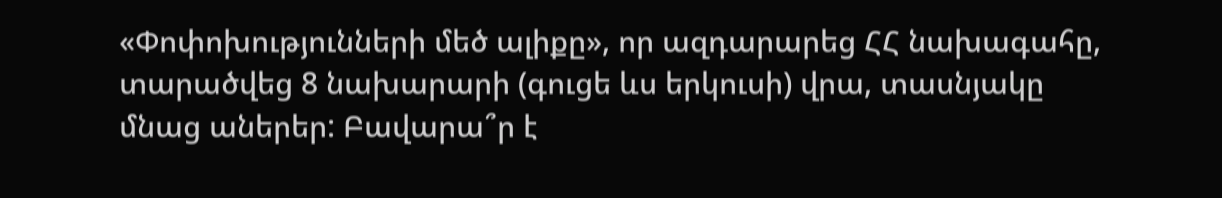«Փոփոխությունների մեծ ալիքը», որ ազդարարեց ՀՀ նախագահը, տարածվեց 8 նախարարի (գուցե ևս երկուսի) վրա, տասնյակը մնաց աներեր: Բավարա՞ր է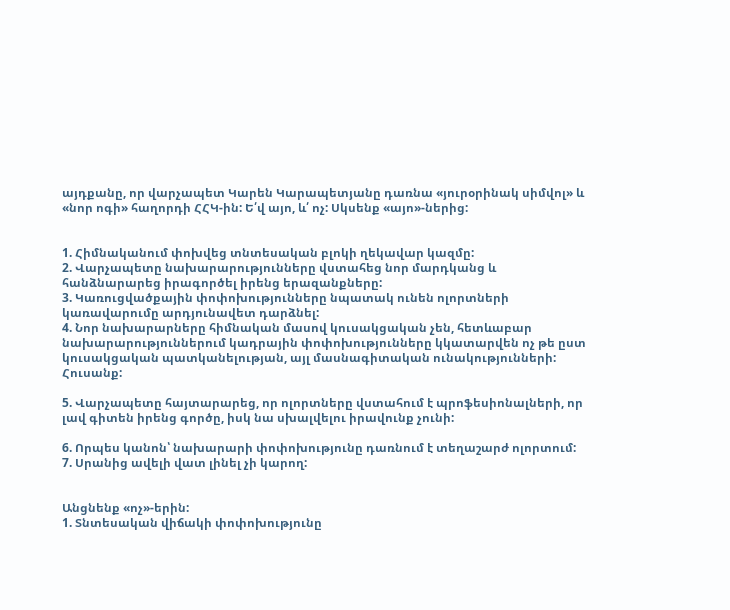այդքանը, որ վարչապետ Կարեն Կարապետյանը դառնա «յուրօրինակ սիմվոլ» և «նոր ոգի» հաղորդի ՀՀԿ-ին: Ե՛վ այո, և՛ ոչ: Սկսենք «այո»-ներից:


1. Հիմնականում փոխվեց տնտեսական բլոկի ղեկավար կազմը:
2. Վարչապետը նախարարությունները վստահեց նոր մարդկանց և հանձնարարեց իրագործել իրենց երազանքները:
3. Կառուցվածքային փոփոխությունները նպատակ ունեն ոլորտների կառավարումը արդյունավետ դարձնել:
4. Նոր նախարարները հիմնական մասով կուսակցական չեն, հետևաբար նախարարություններում կադրային փոփոխությունները կկատարվեն ոչ թե ըստ կուսակցական պատկանելության, այլ մասնագիտական ունակությունների: Հուսանք:

5. Վարչապետը հայտարարեց, որ ոլորտները վստահում է պրոֆեսիոնալների, որ լավ գիտեն իրենց գործը, իսկ նա սխալվելու իրավունք չունի:

6. Որպես կանոն՝ նախարարի փոփոխությունը դառնում է տեղաշարժ ոլորտում:
7. Սրանից ավելի վատ լինել չի կարող:


Անցնենք «ոչ»-երին:
1. Տնտեսական վիճակի փոփոխությունը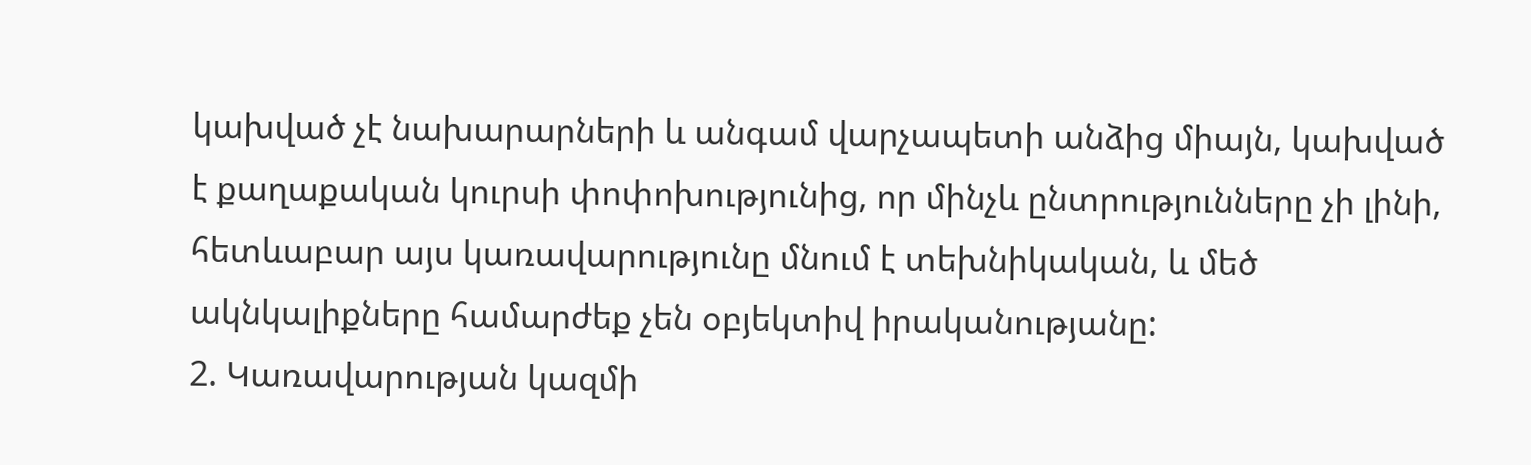կախված չէ նախարարների և անգամ վարչապետի անձից միայն, կախված է քաղաքական կուրսի փոփոխությունից, որ մինչև ընտրությունները չի լինի, հետևաբար այս կառավարությունը մնում է տեխնիկական, և մեծ ակնկալիքները համարժեք չեն օբյեկտիվ իրականությանը:
2. Կառավարության կազմի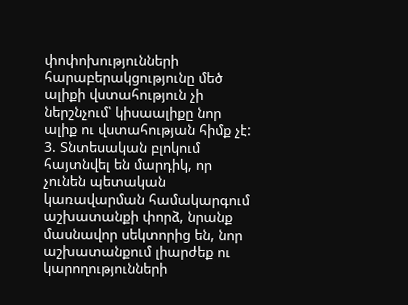փոփոխությունների հարաբերակցությունը մեծ ալիքի վստահություն չի ներշնչում՝ կիսաալիքը նոր ալիք ու վստահության հիմք չէ:
3. Տնտեսական բլոկում հայտնվել են մարդիկ, որ չունեն պետական կառավարման համակարգում աշխատանքի փորձ, նրանք մասնավոր սեկտորից են, նոր աշխատանքում լիարժեք ու կարողությունների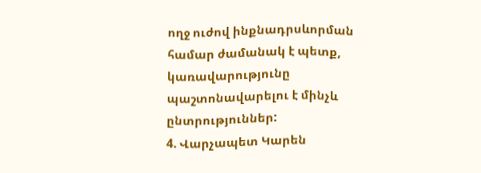ողջ ուժով ինքնադրսևորման համար ժամանակ է պետք, կառավարությունը պաշտոնավարելու է մինչև ընտրություններ:
4. Վարչապետ Կարեն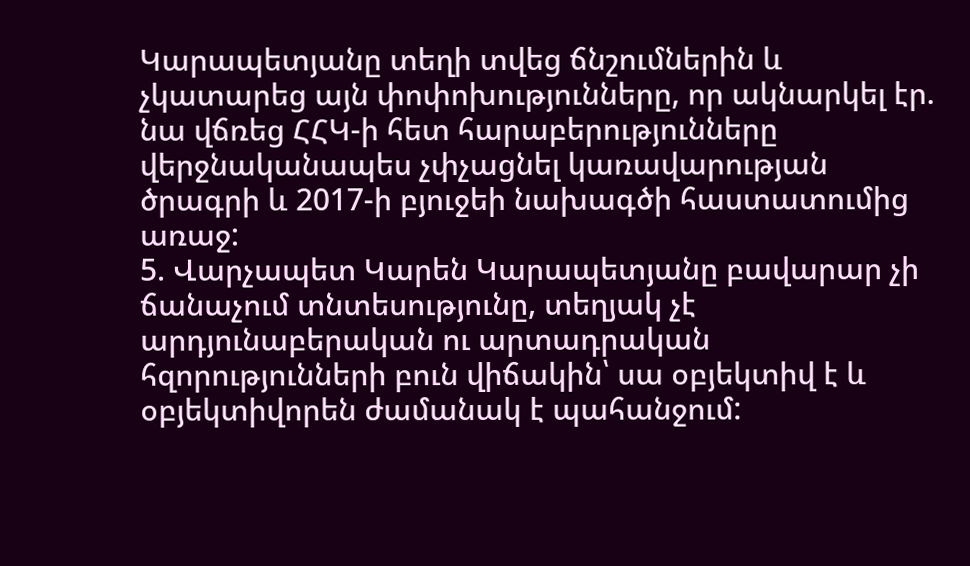Կարապետյանը տեղի տվեց ճնշումներին և չկատարեց այն փոփոխությունները, որ ակնարկել էր. նա վճռեց ՀՀԿ-ի հետ հարաբերությունները վերջնականապես չփչացնել կառավարության ծրագրի և 2017-ի բյուջեի նախագծի հաստատումից առաջ:
5. Վարչապետ Կարեն Կարապետյանը բավարար չի ճանաչում տնտեսությունը, տեղյակ չէ արդյունաբերական ու արտադրական հզորությունների բուն վիճակին՝ սա օբյեկտիվ է և օբյեկտիվորեն ժամանակ է պահանջում: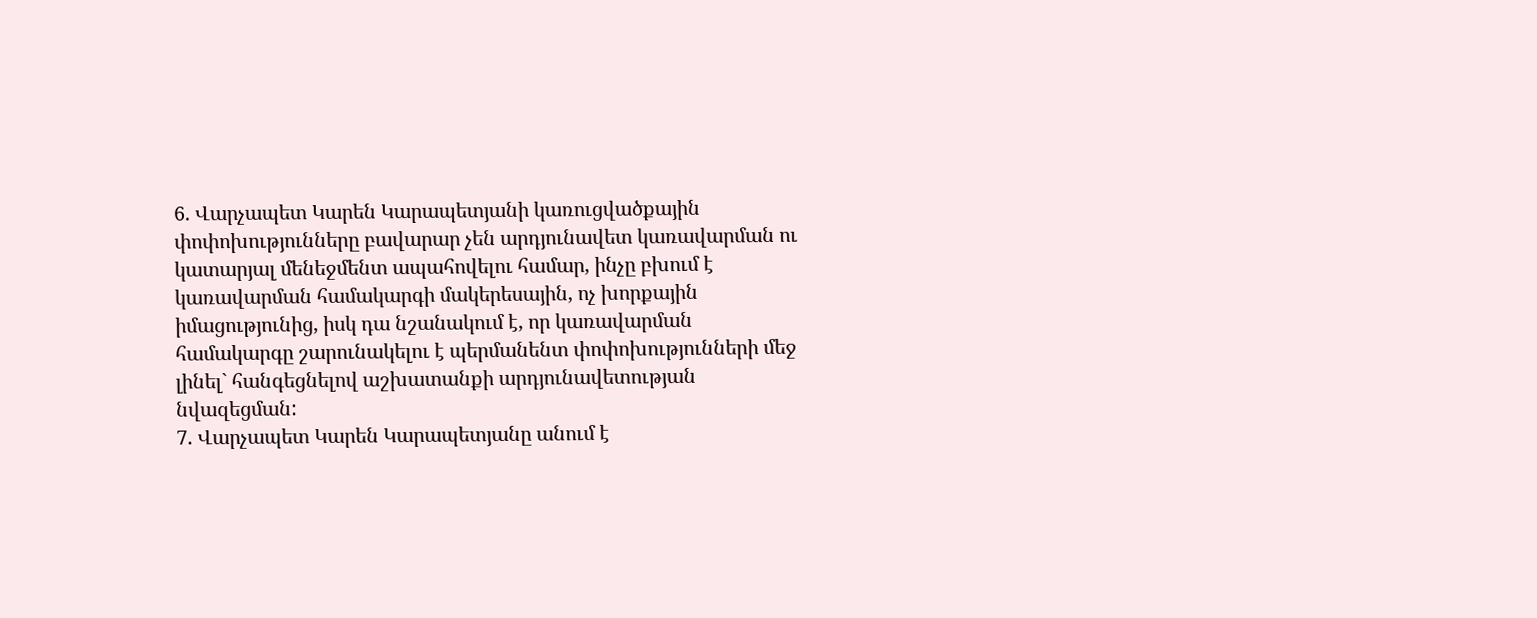6. Վարչապետ Կարեն Կարապետյանի կառուցվածքային փոփոխությունները բավարար չեն արդյունավետ կառավարման ու կատարյալ մենեջմենտ ապահովելու համար, ինչը բխում է կառավարման համակարգի մակերեսային, ոչ խորքային իմացությունից, իսկ դա նշանակում է, որ կառավարման համակարգը շարունակելու է պերմանենտ փոփոխությունների մեջ լինել` հանգեցնելով աշխատանքի արդյունավետության նվազեցման:
7. Վարչապետ Կարեն Կարապետյանը անում է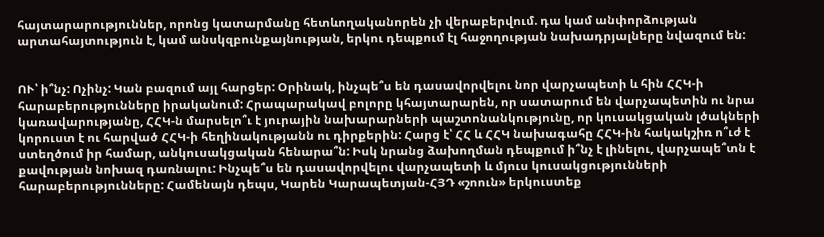հայտարարություններ, որոնց կատարմանը հետևողականորեն չի վերաբերվում. դա կամ անփորձության արտահայտություն է, կամ անսկզբունքայնության, երկու դեպքում էլ հաջողության նախադրյալները նվազում են:


ՈՒ՝ ի՞նչ: Ոչինչ: Կան բազում այլ հարցեր: Օրինակ, ինչպե՞ս են դասավորվելու նոր վարչապետի և հին ՀՀԿ-ի հարաբերությունները իրականում: Հրապարակավ բոլորը կհայտարարեն, որ սատարում են վարչապետին ու նրա կառավարությանը, ՀՀԿ-ն մարսելո՞ւ է յուրային նախարարների պաշտոնանկությունը, որ կուսակցական լծակների կորուստ է ու հարված ՀՀԿ-ի հեղինակությանն ու դիրքերին: Հարց է՝ ՀՀ և ՀՀԿ նախագահը ՀՀԿ-ին հակակշիռ ո՞ւժ է ստեղծում իր համար, անկուսակցական հենարա՞ն: Իսկ նրանց ձախողման դեպքում ի՞նչ է լինելու, վարչապե՞տն է քավության նոխազ դառնալու: Ինչպե՞ս են դասավորվելու վարչապետի և մյուս կուսակցությունների հարաբերությունները: Համենայն դեպս, Կարեն Կարապետյան-ՀՅԴ «շոուն» երկուստեք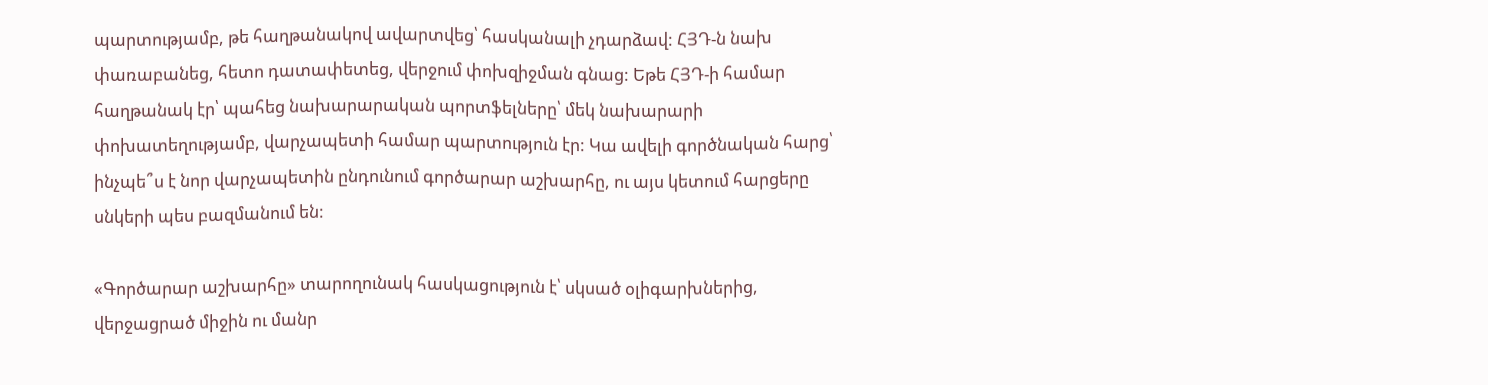պարտությամբ, թե հաղթանակով ավարտվեց՝ հասկանալի չդարձավ: ՀՅԴ-ն նախ փառաբանեց, հետո դատափետեց, վերջում փոխզիջման գնաց: Եթե ՀՅԴ-ի համար հաղթանակ էր՝ պահեց նախարարական պորտֆելները՝ մեկ նախարարի փոխատեղությամբ, վարչապետի համար պարտություն էր: Կա ավելի գործնական հարց՝ ինչպե՞ս է նոր վարչապետին ընդունում գործարար աշխարհը, ու այս կետում հարցերը սնկերի պես բազմանում են:

«Գործարար աշխարհը» տարողունակ հասկացություն է՝ սկսած օլիգարխներից, վերջացրած միջին ու մանր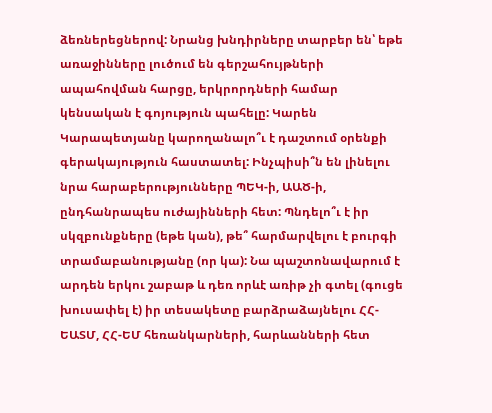ձեռներեցներով: Նրանց խնդիրները տարբեր են՝ եթե առաջինները լուծում են գերշահույթների ապահովման հարցը, երկրորդների համար կենսական է գոյություն պահելը: Կարեն Կարապետյանը կարողանալո՞ւ է դաշտում օրենքի գերակայություն հաստատել: Ինչպիսի՞ն են լինելու նրա հարաբերությունները ՊԵԿ-ի, ԱԱԾ-ի, ընդհանրապես ուժայինների հետ: Պնդելո՞ւ է իր սկզբունքները (եթե կան), թե՞ հարմարվելու է բուրգի տրամաբանությանը (որ կա): Նա պաշտոնավարում է արդեն երկու շաբաթ և դեռ որևէ առիթ չի գտել (գուցե խուսափել է) իր տեսակետը բարձրաձայնելու ՀՀ-ԵԱՏՄ, ՀՀ-ԵՄ հեռանկարների, հարևանների հետ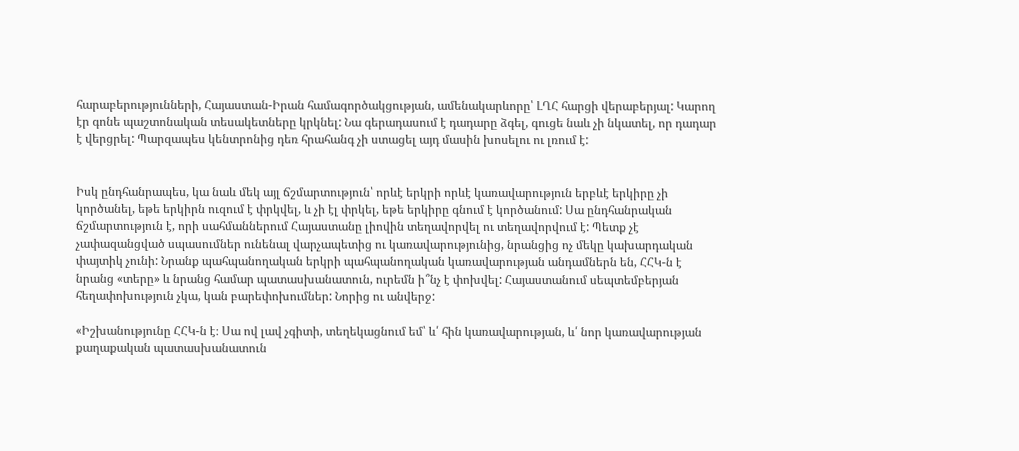հարաբերությունների, Հայաստան-Իրան համագործակցության, ամենակարևորը՝ ԼՂՀ հարցի վերաբերյալ: Կարող էր գոնե պաշտոնական տեսակետները կրկնել: Նա գերադասում է դադարը ձգել, գուցե նաև չի նկատել, որ դադար է վերցրել: Պարզապես կենտրոնից դեռ հրահանգ չի ստացել այդ մասին խոսելու ու լռում է:


Իսկ ընդհանրապես, կա նաև մեկ այլ ճշմարտություն՝ որևէ երկրի որևէ կառավարություն երբևէ երկիրը չի կործանել, եթե երկիրն ուզում է փրկվել, և չի էլ փրկել, եթե երկիրը գնում է կործանում: Սա ընդհանրական ճշմարտություն է, որի սահմաններում Հայաստանը լիովին տեղավորվել ու տեղավորվում է: Պետք չէ չափազանցված սպասումներ ունենալ վարչապետից ու կառավարությունից, նրանցից ոչ մեկը կախարդական փայտիկ չունի: Նրանք պահպանողական երկրի պահպանողական կառավարության անդամներն են, ՀՀԿ-ն է նրանց «տերը» և նրանց համար պատասխանատուն, ուրեմն ի՞նչ է փոխվել: Հայաստանում սեպտեմբերյան հեղափոխություն չկա, կան բարեփոխումներ: Նորից ու անվերջ:

«Իշխանությունը ՀՀԿ-ն է։ Սա ով լավ չգիտի, տեղեկացնում եմ՝ և՛ հին կառավարության, և՛ նոր կառավարության քաղաքական պատասխանատուն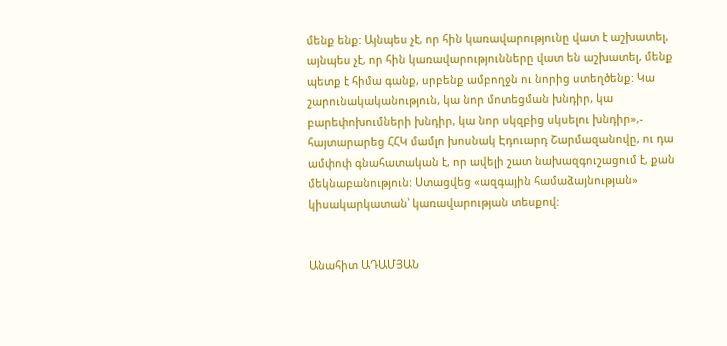մենք ենք: Այնպես չէ, որ հին կառավարությունը վատ է աշխատել, այնպես չէ, որ հին կառավարությունները վատ են աշխատել, մենք պետք է հիմա գանք, սրբենք ամբողջն ու նորից ստեղծենք: Կա շարունակականություն, կա նոր մոտեցման խնդիր, կա բարեփոխումների խնդիր, կա նոր սկզբից սկսելու խնդիր»,- հայտարարեց ՀՀԿ մամլո խոսնակ Էդուարդ Շարմազանովը, ու դա ամփոփ գնահատական է, որ ավելի շատ նախազգուշացում է, քան մեկնաբանություն: Ստացվեց «ազգային համաձայնության» կիսակարկատան՝ կառավարության տեսքով:


Անահիտ ԱԴԱՄՅԱՆ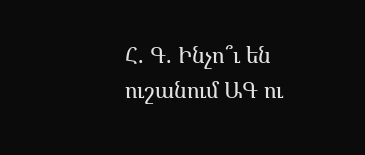Հ. Գ. Ինչո՞ւ են ուշանում ԱԳ ու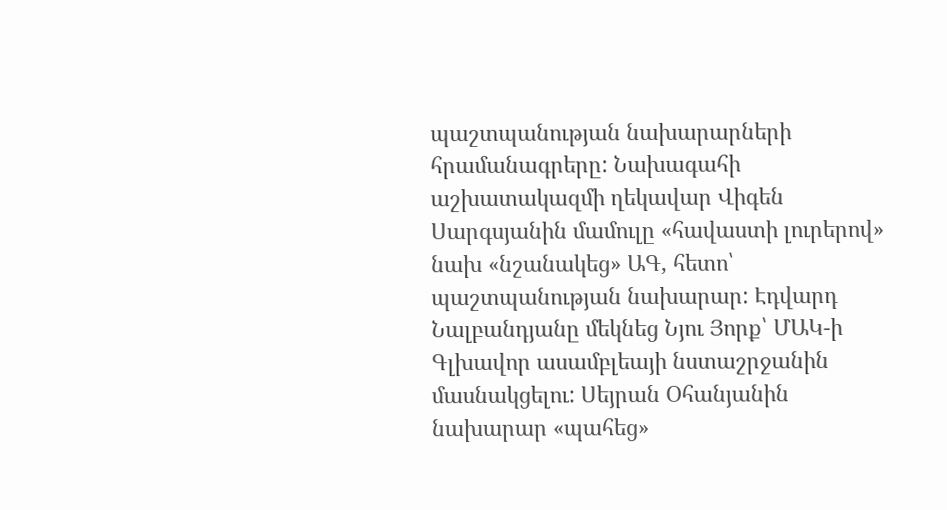պաշտպանության նախարարների հրամանագրերը: Նախագահի աշխատակազմի ղեկավար Վիգեն Սարգսյանին մամուլը «հավաստի լուրերով» նախ «նշանակեց» ԱԳ, հետո՝ պաշտպանության նախարար: Էդվարդ Նալբանդյանը մեկնեց Նյու Յորք՝ ՄԱԿ-ի Գլխավոր ասամբլեայի նստաշրջանին մասնակցելու: Սեյրան Օհանյանին նախարար «պահեց»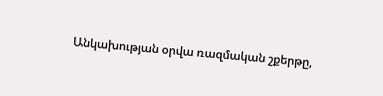Անկախության օրվա ռազմական շքերթը,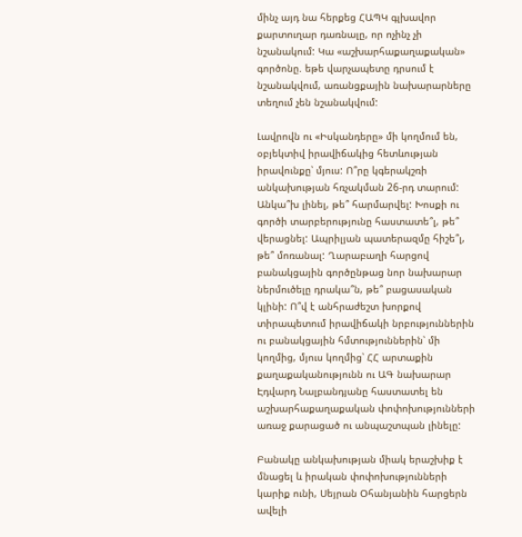մինչ այդ նա հերքեց ՀԱՊԿ գլխավոր քարտուղար դառնալը, որ ոչինչ չի նշանակում: Կա «աշխարհաքաղաքական» գործոնը. եթե վարչապետը դրսում է նշանակվում, առանցքային նախարարները տեղում չեն նշանակվում:

Լավրովն ու «Իսկանդերը» մի կողմում են, օբյեկտիվ իրավիճակից հետևության իրավունքը՝ մյուս: Ո՞րը կգերակշռի անկախության հռչակման 26-րդ տարում: Անկա՞խ լինել, թե՞ հարմարվել: Խոսքի ու գործի տարբերությունը հաստատե՞լ, թե՞ վերացնել: Ապրիլյան պատերազմը հիշե՞լ, թե՞ մոռանալ: Ղարաբաղի հարցով բանակցային գործընթաց նոր նախարար ներմուծելը դրակա՞ն, թե՞ բացասական կլինի: Ո՞վ է անհրաժեշտ խորքով տիրապետում իրավիճակի նրբություններին ու բանակցային հմտություններին՝ մի կողմից, մյուս կողմից՝ ՀՀ արտաքին քաղաքականությունն ու ԱԳ նախարար Էդվարդ Նալբանդյանը հաստատել են աշխարհաքաղաքական փոփոխությունների առաջ քարացած ու անպաշտպան լինելը:

Բանակը անկախության միակ երաշխիք է մնացել և իրական փոփոխությունների կարիք ունի, Սեյրան Օհանյանին հարցերն ավելի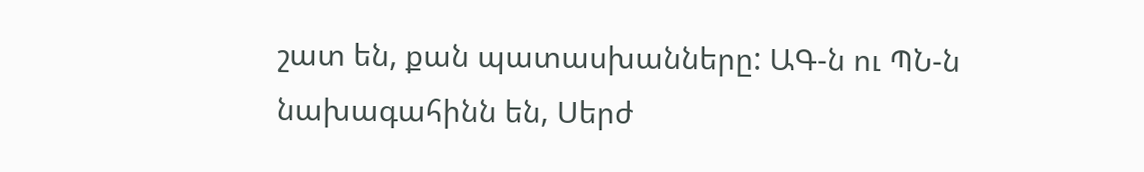շատ են, քան պատասխանները: ԱԳ-ն ու ՊՆ-ն նախագահինն են, Սերժ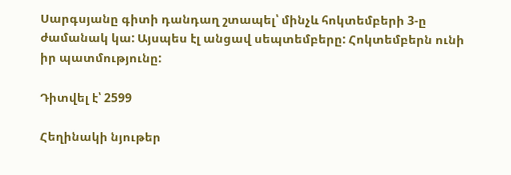Սարգսյանը գիտի դանդաղ շտապել՝ մինչև հոկտեմբերի 3-ը ժամանակ կա: Այսպես էլ անցավ սեպտեմբերը: Հոկտեմբերն ունի իր պատմությունը:

Դիտվել է՝ 2599

Հեղինակի նյութեր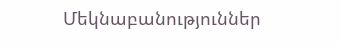Մեկնաբանություններ